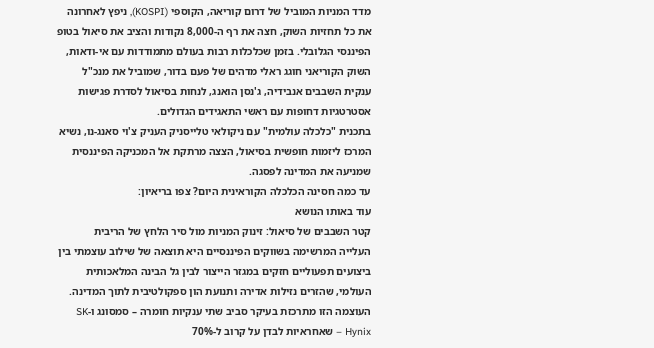מדד המניות המוביל של דרום קוריאה, הקוספי (KOSPI), ניפץ לאחרונה את כל תחזיות השוק, חצה את רף ה-8,000 נקודות והציב את סיאול בטופ הפיננסי הגלובלי. בזמן שכלכלות רבות בעולם מתמודדות עם אי-ודאות, השוק הקוריאני חוגג ראלי מדהים של פעם בדור, שמוביל את מנכ"ל ענקית השבבים אנבידיה, ג'נסן הואנג, לנחות בסיאול לסדרת פגישות אסטרטגיות דחופות עם ראשי התאגידים הגדולים.
בתכנית "כלכלה עולמית" עם ניקולאי טלייסניק העניק צ'וי סאנג-נו, נשיא המרכז ליזמות חופשית בסיאול, הצצה מרתקת אל המכניקה הפיננסית שמניעה את המדינה לפסגה.
עד כמה חסינה הכלכלה הקוראינית היום? צפו בריאיון:
עוד באותו הנושא
קטר השבבים של סיאול: זינוק המניות מול סיר הלחץ של הריבית
העלייה המרשימה בשווקים הפיננסיים היא תוצאה של שילוב עוצמתי בין ביצועים תפעוליים חזקים במגזר הייצור לבין גל הבינה המלאכותית העולמי, שהזרים נזילות אדירה ותנועת הון ספקולטיבית לתוך המדינה.
העוצמה הזו מתרכזת בעיקר סביב שתי ענקיות חומרה – סמסונג ו-SK Hynix – שאחראיות לבדן על קרוב ל-70%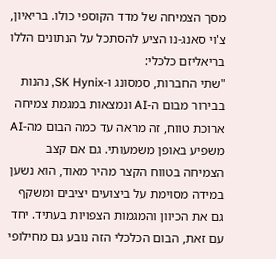מסך הצמיחה של מדד הקוספי כולו. בריאיון, צ'וי סאנג-נו הציע להסתכל על הנתונים הללו בריאליזם כלכלי:
"שתי החברות, סמסונג ו-SK Hynix, נהנות בבירור מבום ה-AI ונמצאות במגמת צמיחה ארוכת טווח, זה מראה עד כמה הבום מה-AI משפיע באופן משמעותי. גם אם קצב הצמיחה בטווח הקצר מהיר מאוד, הוא נשען במידה מסוימת על ביצועים יציבים ומשקף גם את הכיוון והמגמות הצפויות בעתיד. יחד עם זאת, הבום הכלכלי הזה נובע גם מחילופי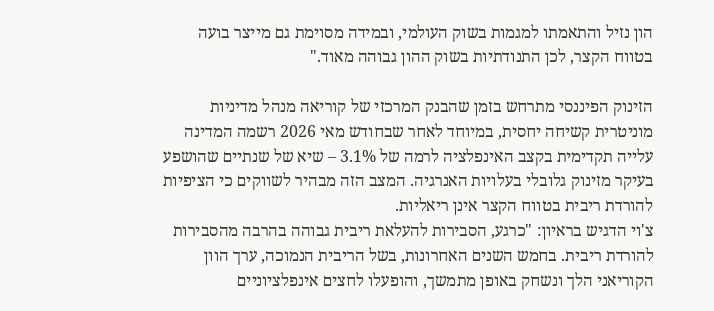הון נזיל והתאמתו למגמות בשוק העולמי, ובמידה מסוימת גם מייצר בועה בטווח הקצר, לכן התנודתיות בשוק ההון גבוהה מאוד."

הזינוק הפיננסי מתרחש בזמן שהבנק המרכזי של קוריאה מנהל מדיניות מוניטרית קשיחה יחסית, במיוחד לאחר שבחודש מאי 2026 רשמה המדינה עלייה תקדימית בקצב האינפלציה לרמה של 3.1% – שיא של שנתיים שהושפע בעיקר מזינוק גלובלי בעלויות האנרגיה. המצב הזה מבהיר לשווקים כי הציפיות להורדת ריבית בטווח הקצר אינן ריאליות.
צ'וי הדגיש בראיון: "כרגע, הסבירות להעלאת ריבית גבוהה בהרבה מהסבירות להורדת ריבית. בחמש השנים האחרונות, בשל הריבית הנמוכה, ערך הוון הקוריאני הלך ונשחק באופן מתמשך, והופעלו לחצים אינפלציוניים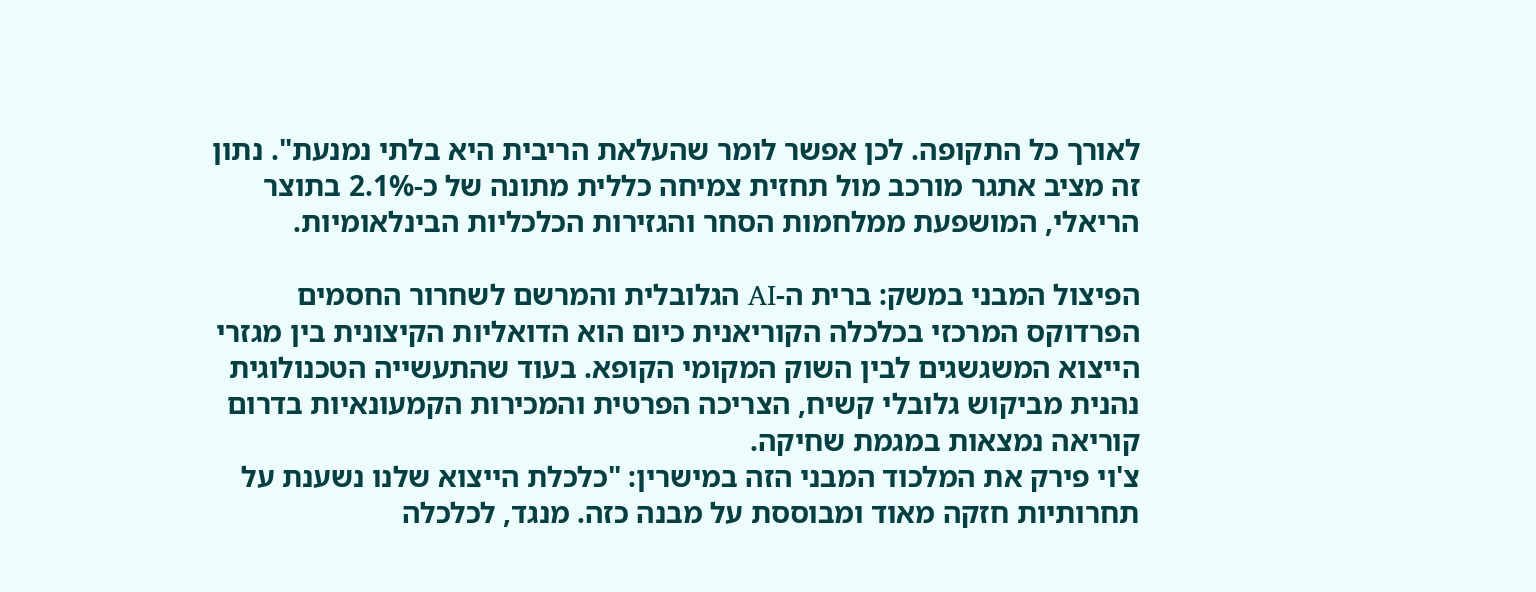לאורך כל התקופה. לכן אפשר לומר שהעלאת הריבית היא בלתי נמנעת". נתון זה מציב אתגר מורכב מול תחזית צמיחה כללית מתונה של כ-2.1% בתוצר הריאלי, המושפעת ממלחמות הסחר והגזירות הכלכליות הבינלאומיות.

הפיצול המבני במשק: ברית ה-AI הגלובלית והמרשם לשחרור החסמים
הפרדוקס המרכזי בכלכלה הקוריאנית כיום הוא הדואליות הקיצונית בין מגזרי הייצוא המשגשגים לבין השוק המקומי הקופא. בעוד שהתעשייה הטכנולוגית נהנית מביקוש גלובלי קשיח, הצריכה הפרטית והמכירות הקמעונאיות בדרום קוריאה נמצאות במגמת שחיקה.
צ'וי פירק את המלכוד המבני הזה במישרין: "כלכלת הייצוא שלנו נשענת על תחרותיות חזקה מאוד ומבוססת על מבנה כזה. מנגד, לכלכלה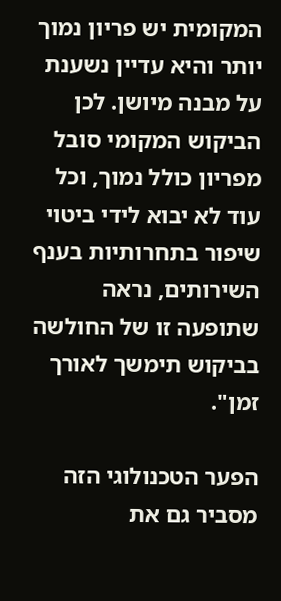המקומית יש פריון נמוך יותר והיא עדיין נשענת על מבנה מיושן. לכן הביקוש המקומי סובל מפריון כולל נמוך, וכל עוד לא יבוא לידי ביטוי שיפור בתחרותיות בענף השירותים, נראה שתופעה זו של החולשה בביקוש תימשך לאורך זמן".

הפער הטכנולוגי הזה מסביר גם את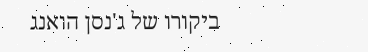ביקורו של ג'נסן הואנג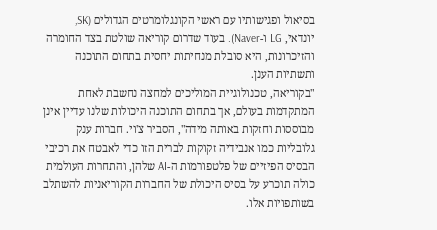בסיאול ופגישותיו עם ראשי הקונגלומרטים הגדולים (SK, יונדאי, LG ו-Naver). בעוד שדרום קוריאה שולטת בצד החומרה והזיכרונות, היא סובלת מנחיתות יחסית בתחום התוכנה ותשתיות הענן.
"בקוריאה, טכנולוגיית המוליכים למחצה נחשבת לאחת המתקדמות בעולם, אך בתחום התוכנה היכולות שלנו עדיין אינן מבוססות וחזקות באותה מידה", הסביר צ'וי. חברות ענק גלובליות כמו אנבידיה זקוקות לברית הזו כדי לאבטח את רכיבי הבסיס הפיזיים של פלטפורמות ה-AI שלהן, והתחרות העולמית כולה תוכרע על בסיס היכולת של החברות הקוריאניות להשתלב בשותפויות אלו.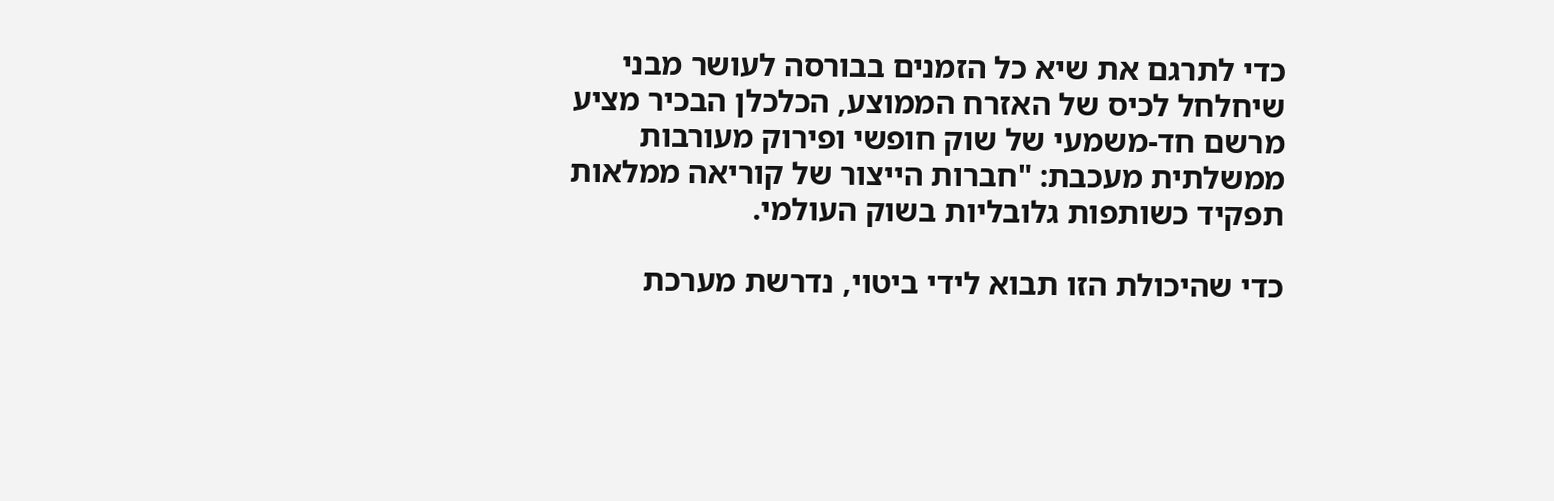כדי לתרגם את שיא כל הזמנים בבורסה לעושר מבני שיחלחל לכיס של האזרח הממוצע, הכלכלן הבכיר מציע מרשם חד-משמעי של שוק חופשי ופירוק מעורבות ממשלתית מעכבת: "חברות הייצור של קוריאה ממלאות תפקיד כשותפות גלובליות בשוק העולמי.

כדי שהיכולת הזו תבוא לידי ביטוי, נדרשת מערכת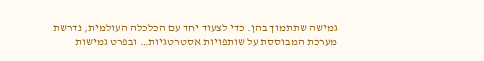גמישה שתתמוך בהן. כדי לצעוד יחד עם הכלכלה העולמית, נדרשת מערכת המבוססת על שותפויות אסטרטגיות… ובפרט גמישות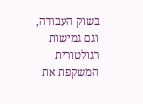בשוק העבודה, וגם גמישות רגולטורית המשקפת את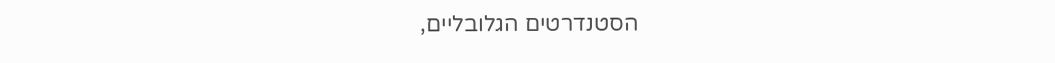הסטנדרטים הגלובליים,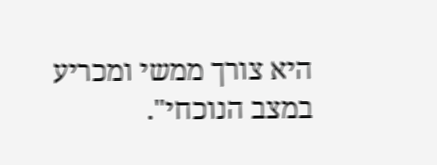היא צורך ממשי ומכריע במצב הנוכחי".